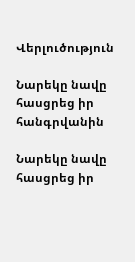Վերլուծություն

Նարեկը նավը հասցրեց իր հանգրվանին

Նարեկը նավը հասցրեց իր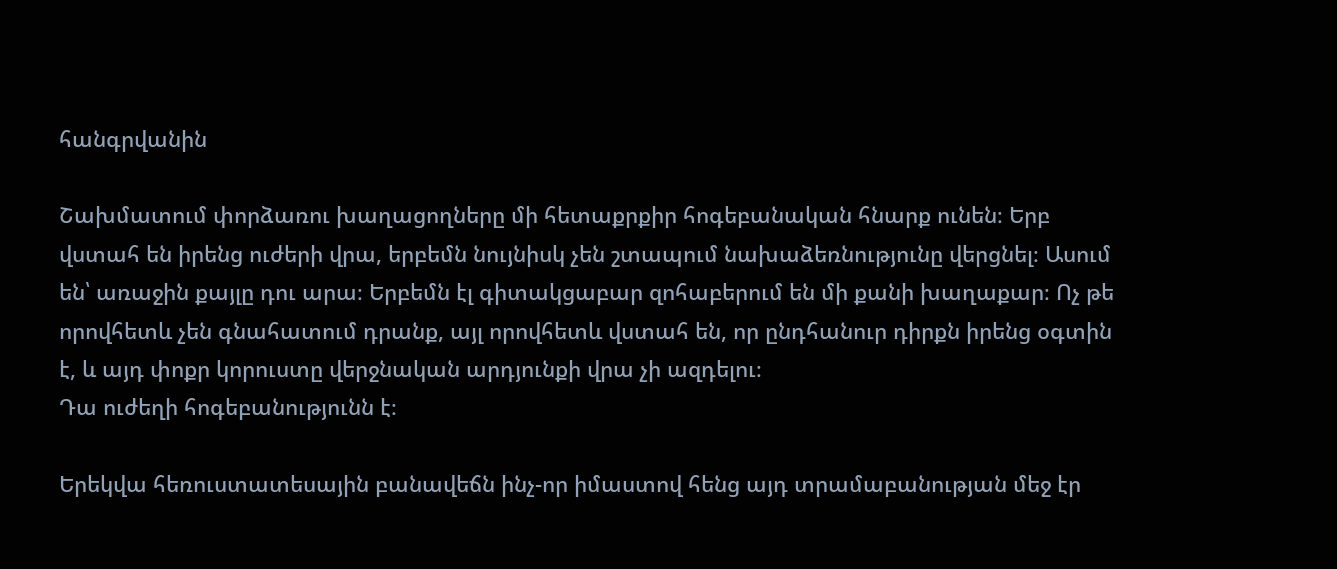հանգրվանին

Շախմատում փորձառու խաղացողները մի հետաքրքիր հոգեբանական հնարք ունեն։ Երբ վստահ են իրենց ուժերի վրա, երբեմն նույնիսկ չեն շտապում նախաձեռնությունը վերցնել։ Ասում են՝ առաջին քայլը դու արա։ Երբեմն էլ գիտակցաբար զոհաբերում են մի քանի խաղաքար։ Ոչ թե որովհետև չեն գնահատում դրանք, այլ որովհետև վստահ են, որ ընդհանուր դիրքն իրենց օգտին է, և այդ փոքր կորուստը վերջնական արդյունքի վրա չի ազդելու։
Դա ուժեղի հոգեբանությունն է։

Երեկվա հեռուստատեսային բանավեճն ինչ-որ իմաստով հենց այդ տրամաբանության մեջ էր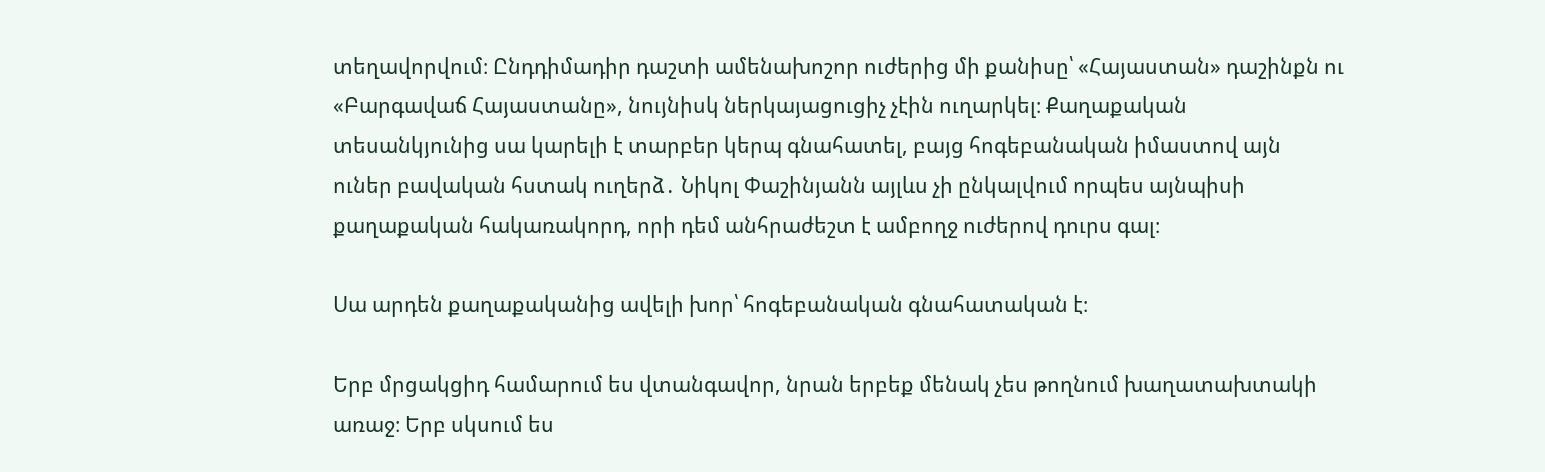տեղավորվում։ Ընդդիմադիր դաշտի ամենախոշոր ուժերից մի քանիսը՝ «Հայաստան» դաշինքն ու «Բարգավաճ Հայաստանը», նույնիսկ ներկայացուցիչ չէին ուղարկել։ Քաղաքական տեսանկյունից սա կարելի է տարբեր կերպ գնահատել, բայց հոգեբանական իմաստով այն ուներ բավական հստակ ուղերձ․ Նիկոլ Փաշինյանն այլևս չի ընկալվում որպես այնպիսի քաղաքական հակառակորդ, որի դեմ անհրաժեշտ է ամբողջ ուժերով դուրս գալ։

Սա արդեն քաղաքականից ավելի խոր՝ հոգեբանական գնահատական է։

Երբ մրցակցիդ համարում ես վտանգավոր, նրան երբեք մենակ չես թողնում խաղատախտակի առաջ։ Երբ սկսում ես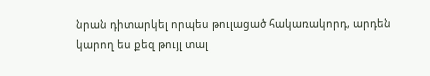նրան դիտարկել որպես թուլացած հակառակորդ, արդեն կարող ես քեզ թույլ տալ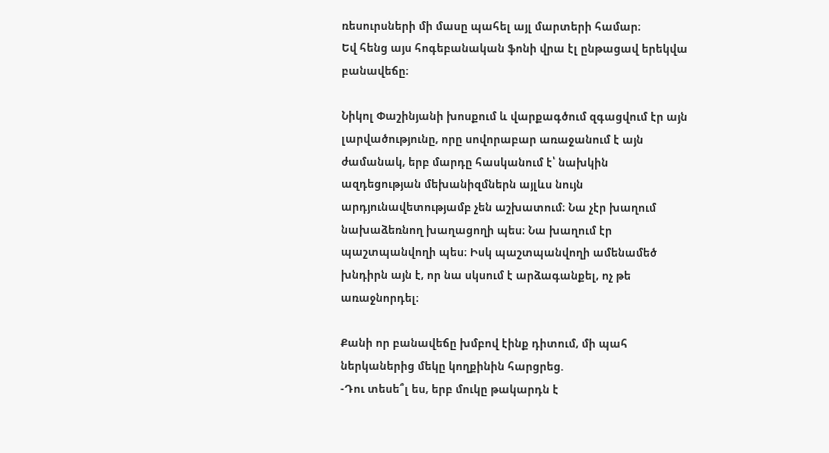ռեսուրսների մի մասը պահել այլ մարտերի համար։
Եվ հենց այս հոգեբանական ֆոնի վրա էլ ընթացավ երեկվա բանավեճը։

Նիկոլ Փաշինյանի խոսքում և վարքագծում զգացվում էր այն լարվածությունը, որը սովորաբար առաջանում է այն ժամանակ, երբ մարդը հասկանում է՝ նախկին ազդեցության մեխանիզմներն այլևս նույն արդյունավետությամբ չեն աշխատում։ Նա չէր խաղում նախաձեռնող խաղացողի պես։ Նա խաղում էր պաշտպանվողի պես։ Իսկ պաշտպանվողի ամենամեծ խնդիրն այն է, որ նա սկսում է արձագանքել, ոչ թե առաջնորդել։

Քանի որ բանավեճը խմբով էինք դիտում, մի պահ ներկաներից մեկը կողքինին հարցրեց.
-Դու տեսե՞լ ես, երբ մուկը թակարդն է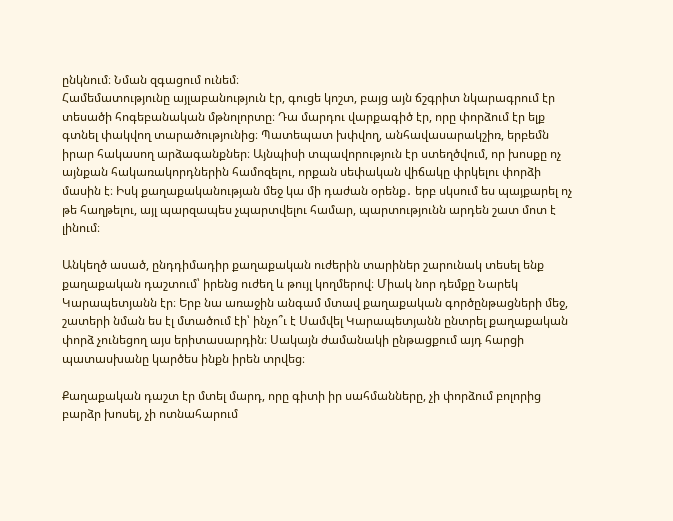ընկնում։ Նման զգացում ունեմ։
Համեմատությունը այլաբանություն էր, գուցե կոշտ, բայց այն ճշգրիտ նկարագրում էր տեսածի հոգեբանական մթնոլորտը։ Դա մարդու վարքագիծ էր, որը փորձում էր ելք գտնել փակվող տարածությունից։ Պատեպատ խփվող, անհավասարակշիռ, երբեմն իրար հակասող արձագանքներ։ Այնպիսի տպավորություն էր ստեղծվում, որ խոսքը ոչ այնքան հակառակորդներին համոզելու, որքան սեփական վիճակը փրկելու փորձի մասին է։ Իսկ քաղաքականության մեջ կա մի դաժան օրենք․ երբ սկսում ես պայքարել ոչ թե հաղթելու, այլ պարզապես չպարտվելու համար, պարտությունն արդեն շատ մոտ է լինում։

Անկեղծ ասած, ընդդիմադիր քաղաքական ուժերին տարիներ շարունակ տեսել ենք քաղաքական դաշտում՝ իրենց ուժեղ և թույլ կողմերով։ Միակ նոր դեմքը Նարեկ Կարապետյանն էր։ Երբ նա առաջին անգամ մտավ քաղաքական գործընթացների մեջ, շատերի նման ես էլ մտածում էի՝ ինչո՞ւ է Սամվել Կարապետյանն ընտրել քաղաքական փորձ չունեցող այս երիտասարդին։ Սակայն ժամանակի ընթացքում այդ հարցի պատասխանը կարծես ինքն իրեն տրվեց։

Քաղաքական դաշտ էր մտել մարդ, որը գիտի իր սահմանները, չի փորձում բոլորից բարձր խոսել, չի ոտնահարում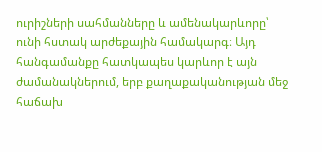ուրիշների սահմանները և ամենակարևորը՝ ունի հստակ արժեքային համակարգ։ Այդ հանգամանքը հատկապես կարևոր է այն ժամանակներում, երբ քաղաքականության մեջ հաճախ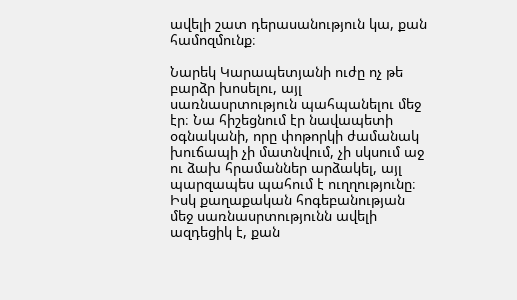ավելի շատ դերասանություն կա, քան համոզմունք։

Նարեկ Կարապետյանի ուժը ոչ թե բարձր խոսելու, այլ սառնասրտություն պահպանելու մեջ էր։ Նա հիշեցնում էր նավապետի օգնականի, որը փոթորկի ժամանակ խուճապի չի մատնվում, չի սկսում աջ ու ձախ հրամաններ արձակել, այլ պարզապես պահում է ուղղությունը։ Իսկ քաղաքական հոգեբանության մեջ սառնասրտությունն ավելի ազդեցիկ է, քան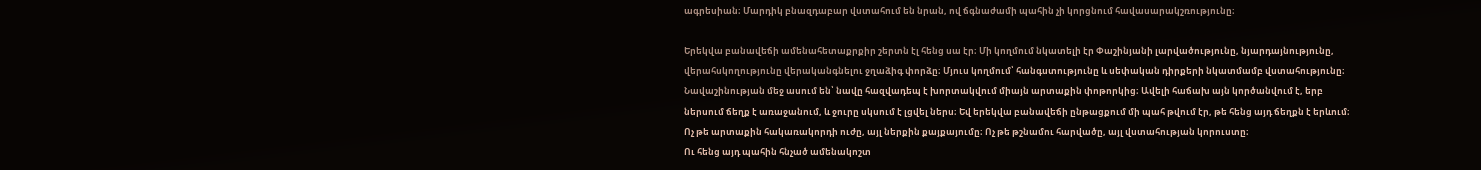ագրեսիան։ Մարդիկ բնազդաբար վստահում են նրան, ով ճգնաժամի պահին չի կորցնում հավասարակշռությունը։

Երեկվա բանավեճի ամենահետաքրքիր շերտն էլ հենց սա էր։ Մի կողմում նկատելի էր Փաշինյանի լարվածությունը, նյարդայնությունը, վերահսկողությունը վերականգնելու ջղաձիգ փորձը։ Մյուս կողմում՝ հանգստությունը և սեփական դիրքերի նկատմամբ վստահությունը։
Նավաշինության մեջ ասում են՝ նավը հազվադեպ է խորտակվում միայն արտաքին փոթորկից։ Ավելի հաճախ այն կործանվում է, երբ ներսում ճեղք է առաջանում, և ջուրը սկսում է լցվել ներս։ Եվ երեկվա բանավեճի ընթացքում մի պահ թվում էր, թե հենց այդ ճեղքն է երևում։ Ոչ թե արտաքին հակառակորդի ուժը, այլ ներքին քայքայումը։ Ոչ թե թշնամու հարվածը, այլ վստահության կորուստը։
Ու հենց այդ պահին հնչած ամենակոշտ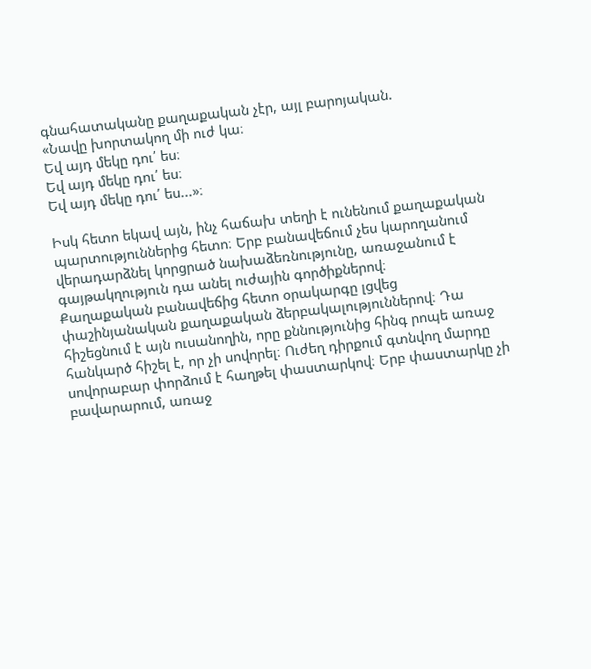գնահատականը քաղաքական չէր, այլ բարոյական.
«Նավը խորտակող մի ուժ կա։
Եվ այդ մեկը դու՛ ես։
Եվ այդ մեկը դու՛ ես։
Եվ այդ մեկը դու՛ ես...»։

Իսկ հետո եկավ այն, ինչ հաճախ տեղի է ունենում քաղաքական պարտություններից հետո։ Երբ բանավեճում չես կարողանում վերադարձնել կորցրած նախաձեռնությունը, առաջանում է գայթակղություն դա անել ուժային գործիքներով։
Քաղաքական բանավեճից հետո օրակարգը լցվեց փաշինյանական քաղաքական ձերբակալություններով։ Դա հիշեցնում է այն ուսանողին, որը քննությունից հինգ րոպե առաջ հանկարծ հիշել է, որ չի սովորել։ Ուժեղ դիրքում գտնվող մարդը սովորաբար փորձում է հաղթել փաստարկով։ Երբ փաստարկը չի բավարարում, առաջ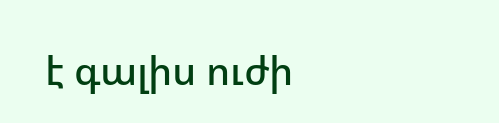է գալիս ուժի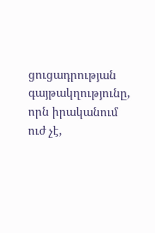ցուցադրության գայթակղությունը, որն իրականում ուժ չէ,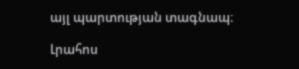այլ պարտության տագնապ։

Լրահոս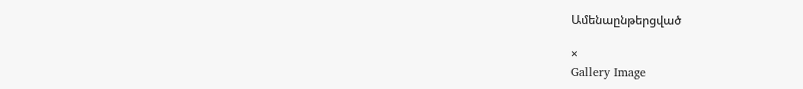Ամենաընթերցված

×
Gallery Image